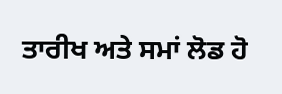ਤਾਰੀਖ ਅਤੇ ਸਮਾਂ ਲੋਡ ਹੋ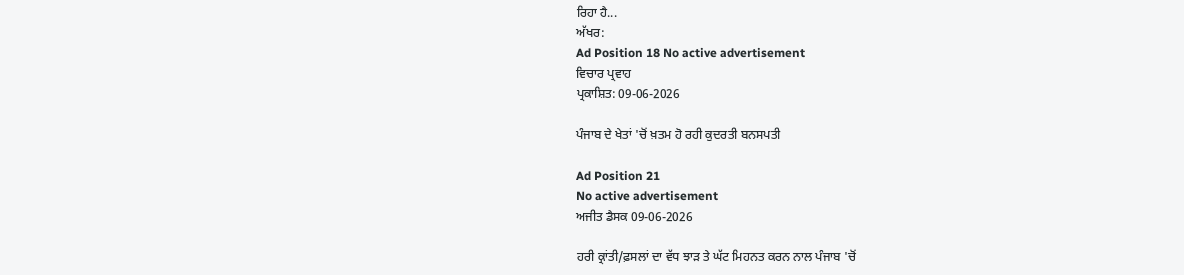ਰਿਹਾ ਹੈ...
ਅੱਖਰ:
Ad Position 18 No active advertisement
ਵਿਚਾਰ ਪ੍ਰਵਾਹ
ਪ੍ਰਕਾਸ਼ਿਤ: 09-06-2026

ਪੰਜਾਬ ਦੇ ਖੇਤਾਂ 'ਚੋਂ ਖ਼ਤਮ ਹੋ ਰਹੀ ਕੁਦਰਤੀ ਬਨਸਪਤੀ

Ad Position 21
No active advertisement
ਅਜੀਤ ਡੈਸਕ 09-06-2026

ਹਰੀ ਕ੍ਰਾਂਤੀ/ਫ਼ਸਲਾਂ ਦਾ ਵੱਧ ਝਾੜ ਤੇ ਘੱਟ ਮਿਹਨਤ ਕਰਨ ਨਾਲ ਪੰਜਾਬ 'ਚੋਂ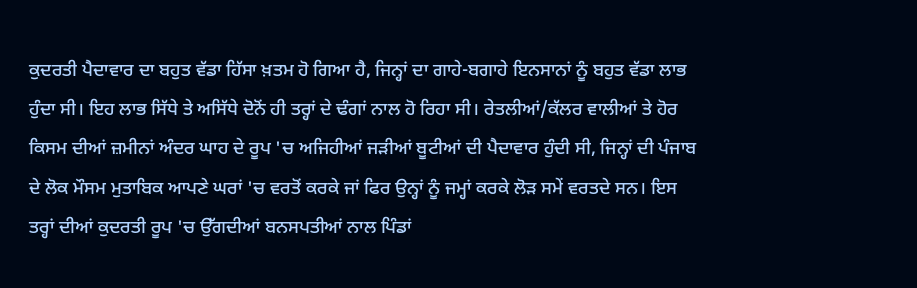ਕੁਦਰਤੀ ਪੈਦਾਵਾਰ ਦਾ ਬਹੁਤ ਵੱਡਾ ਹਿੱਸਾ ਖ਼ਤਮ ਹੋ ਗਿਆ ਹੈ, ਜਿਨ੍ਹਾਂ ਦਾ ਗਾਹੇ-ਬਗਾਹੇ ਇਨਸਾਨਾਂ ਨੂੰ ਬਹੁਤ ਵੱਡਾ ਲਾਭ ਹੁੰਦਾ ਸੀ। ਇਹ ਲਾਭ ਸਿੱਧੇ ਤੇ ਅਸਿੱਧੇ ਦੋਨੋਂ ਹੀ ਤਰ੍ਹਾਂ ਦੇ ਢੰਗਾਂ ਨਾਲ ਹੋ ਰਿਹਾ ਸੀ। ਰੇਤਲੀਆਂ/ਕੱਲਰ ਵਾਲੀਆਂ ਤੇ ਹੋਰ ਕਿਸਮ ਦੀਆਂ ਜ਼ਮੀਨਾਂ ਅੰਦਰ ਘਾਹ ਦੇ ਰੂਪ 'ਚ ਅਜਿਹੀਆਂ ਜੜੀਆਂ ਬੂਟੀਆਂ ਦੀ ਪੈਦਾਵਾਰ ਹੁੰਦੀ ਸੀ, ਜਿਨ੍ਹਾਂ ਦੀ ਪੰਜਾਬ ਦੇ ਲੋਕ ਮੌਸਮ ਮੁਤਾਬਿਕ ਆਪਣੇ ਘਰਾਂ 'ਚ ਵਰਤੋਂ ਕਰਕੇ ਜਾਂ ਫਿਰ ਉਨ੍ਹਾਂ ਨੂੰ ਜਮ੍ਹਾਂ ਕਰਕੇ ਲੋੜ ਸਮੇਂ ਵਰਤਦੇ ਸਨ। ਇਸ ਤਰ੍ਹਾਂ ਦੀਆਂ ਕੁਦਰਤੀ ਰੂਪ 'ਚ ਉੱਗਦੀਆਂ ਬਨਸਪਤੀਆਂ ਨਾਲ ਪਿੰਡਾਂ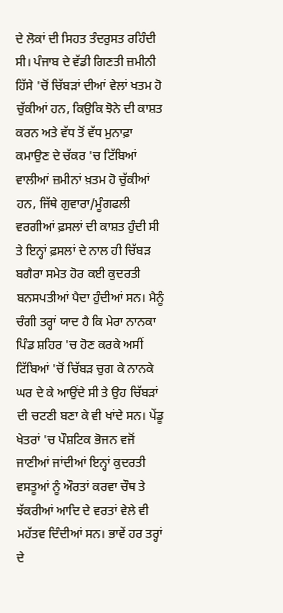ਦੇ ਲੋਕਾਂ ਦੀ ਸਿਹਤ ਤੰਦਰੁਸਤ ਰਹਿੰਦੀ ਸੀ। ਪੰਜਾਬ ਦੇ ਵੱਡੀ ਗਿਣਤੀ ਜ਼ਮੀਨੀ ਹਿੱਸੇ 'ਚੋਂ ਚਿੱਬੜਾਂ ਦੀਆਂ ਵੇਲਾਂ ਖਤਮ ਹੋ ਚੁੱਕੀਆਂ ਹਨ, ਕਿਉਕਿ ਝੋਨੇ ਦੀ ਕਾਸ਼ਤ ਕਰਨ ਅਤੇ ਵੱਧ ਤੋਂ ਵੱਧ ਮੁਨਾਫ਼ਾ ਕਮਾਉਣ ਦੇ ਚੱਕਰ 'ਚ ਟਿੱਬਿਆਂ ਵਾਲੀਆਂ ਜ਼ਮੀਨਾਂ ਖ਼ਤਮ ਹੋ ਚੁੱਕੀਆਂ ਹਨ, ਜਿੱਥੇ ਗੁਵਾਰਾ/ਮੂੰਗਫਲੀ ਵਰਗੀਆਂ ਫ਼ਸਲਾਂ ਦੀ ਕਾਸ਼ਤ ਹੁੰਦੀ ਸੀ ਤੇ ਇਨ੍ਹਾਂ ਫ਼ਸਲਾਂ ਦੇ ਨਾਲ ਹੀ ਚਿੱਬੜ ਬਗੈਰਾ ਸਮੇਤ ਹੋਰ ਕਈ ਕੁਦਰਤੀ ਬਨਸਪਤੀਆਂ ਪੈਦਾ ਹੁੰਦੀਆਂ ਸਨ। ਮੈਨੂੰ ਚੰਗੀ ਤਰ੍ਹਾਂ ਯਾਦ ਹੈ ਕਿ ਮੇਰਾ ਨਾਨਕਾ ਪਿੰਡ ਸ਼ਹਿਰ 'ਚ ਹੋਣ ਕਰਕੇ ਅਸੀਂ ਟਿੱਬਿਆਂ 'ਚੋਂ ਚਿੱਬੜ ਚੁਗ ਕੇ ਨਾਨਕੇ ਘਰ ਦੇ ਕੇ ਆਉਂਦੇ ਸੀ ਤੇ ਉਹ ਚਿੱਬੜਾਂ ਦੀ ਚਟਣੀ ਬਣਾ ਕੇ ਵੀ ਖਾਂਦੇ ਸਨ। ਪੇਂਡੂ ਖੇਤਰਾਂ 'ਚ ਪੌਸ਼ਟਿਕ ਭੋਜਨ ਵਜੋਂ ਜਾਣੀਆਂ ਜਾਂਦੀਆਂ ਇਨ੍ਹਾਂ ਕੁਦਰਤੀ ਵਸਤੂਆਂ ਨੂੰ ਔਰਤਾਂ ਕਰਵਾ ਚੌਥ ਤੇ ਝੱਕਰੀਆਂ ਆਦਿ ਦੇ ਵਰਤਾਂ ਵੇਲੇ ਵੀ ਮਹੱਤਵ ਦਿੰਦੀਆਂ ਸਨ। ਭਾਵੇਂ ਹਰ ਤਰ੍ਹਾਂ ਦੇ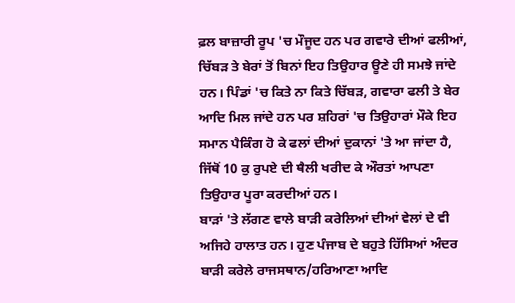ਫ਼ਲ ਬਾਜ਼ਾਰੀ ਰੂਪ 'ਚ ਮੌਜੂਦ ਹਨ ਪਰ ਗਵਾਰੇ ਦੀਆਂ ਫਲੀਆਂ, ਚਿੱਬੜ ਤੇ ਬੇਰਾਂ ਤੋਂ ਬਿਨਾਂ ਇਹ ਤਿਉਹਾਰ ਊਣੇ ਹੀ ਸਮਝੇ ਜਾਂਦੇ ਹਨ। ਪਿੰਡਾਂ 'ਚ ਕਿਤੇ ਨਾ ਕਿਤੇ ਚਿੱਬੜ, ਗਵਾਰਾ ਫਲੀ ਤੇ ਬੇਰ ਆਦਿ ਮਿਲ ਜਾਂਦੇ ਹਨ ਪਰ ਸ਼ਹਿਰਾਂ 'ਚ ਤਿਉਹਾਰਾਂ ਮੌਕੇ ਇਹ ਸਮਾਨ ਪੈਕਿੰਗ ਹੋ ਕੇ ਫਲਾਂ ਦੀਆਂ ਦੁਕਾਨਾਂ 'ਤੇ ਆ ਜਾਂਦਾ ਹੈ, ਜਿੱਥੋਂ 10 ਕੁ ਰੁਪਏ ਦੀ ਥੈਲੀ ਖਰੀਦ ਕੇ ਔਰਤਾਂ ਆਪਣਾ ਤਿਉਹਾਰ ਪੂਰਾ ਕਰਦੀਆਂ ਹਨ।
ਬਾੜਾਂ 'ਤੇ ਲੱਗਣ ਵਾਲੇ ਬਾੜੀ ਕਰੇਲਿਆਂ ਦੀਆਂ ਵੇਲਾਂ ਦੇ ਵੀ ਅਜਿਹੇ ਹਾਲਾਤ ਹਨ। ਹੁਣ ਪੰਜਾਬ ਦੇ ਬਹੁਤੇ ਹਿੱਸਿਆਂ ਅੰਦਰ ਬਾੜੀ ਕਰੇਲੇ ਰਾਜਸਥਾਨ/ਹਰਿਆਣਾ ਆਦਿ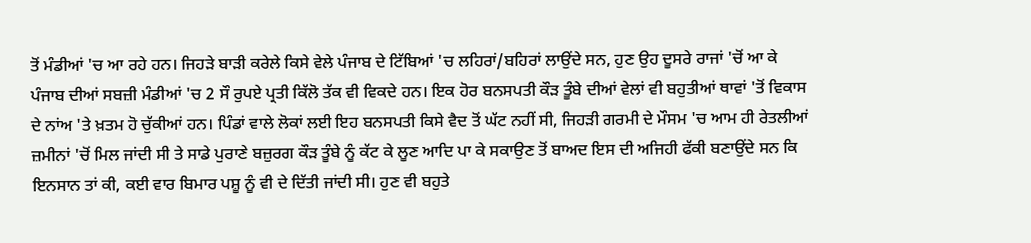ਤੋਂ ਮੰਡੀਆਂ 'ਚ ਆ ਰਹੇ ਹਨ। ਜਿਹੜੇ ਬਾੜੀ ਕਰੇਲੇ ਕਿਸੇ ਵੇਲੇ ਪੰਜਾਬ ਦੇ ਟਿੱਬਿਆਂ 'ਚ ਲਹਿਰਾਂ/ਬਹਿਰਾਂ ਲਾਉਂਦੇ ਸਨ, ਹੁਣ ਉਹ ਦੂਸਰੇ ਰਾਜਾਂ 'ਚੋਂ ਆ ਕੇ ਪੰਜਾਬ ਦੀਆਂ ਸਬਜ਼ੀ ਮੰਡੀਆਂ 'ਚ 2 ਸੌ ਰੁਪਏ ਪ੍ਰਤੀ ਕਿੱਲੋ ਤੱਕ ਵੀ ਵਿਕਦੇ ਹਨ। ਇਕ ਹੋਰ ਬਨਸਪਤੀ ਕੌੜ ਤੂੰਬੇ ਦੀਆਂ ਵੇਲਾਂ ਵੀ ਬਹੁਤੀਆਂ ਥਾਵਾਂ 'ਤੋਂ ਵਿਕਾਸ ਦੇ ਨਾਂਅ 'ਤੇ ਖ਼ਤਮ ਹੋ ਚੁੱਕੀਆਂ ਹਨ। ਪਿੰਡਾਂ ਵਾਲੇ ਲੋਕਾਂ ਲਈ ਇਹ ਬਨਸਪਤੀ ਕਿਸੇ ਵੈਦ ਤੋਂ ਘੱਟ ਨਹੀਂ ਸੀ, ਜਿਹੜੀ ਗਰਮੀ ਦੇ ਮੌਸਮ 'ਚ ਆਮ ਹੀ ਰੇਤਲੀਆਂ ਜ਼ਮੀਨਾਂ 'ਚੋਂ ਮਿਲ ਜਾਂਦੀ ਸੀ ਤੇ ਸਾਡੇ ਪੁਰਾਣੇ ਬਜ਼ੁਰਗ ਕੌੜ ਤੂੰਬੇ ਨੂੰ ਕੱਟ ਕੇ ਲੂਣ ਆਦਿ ਪਾ ਕੇ ਸਕਾਉਣ ਤੋਂ ਬਾਅਦ ਇਸ ਦੀ ਅਜਿਹੀ ਫੱਕੀ ਬਣਾਉਂਦੇ ਸਨ ਕਿ ਇਨਸਾਨ ਤਾਂ ਕੀ, ਕਈ ਵਾਰ ਬਿਮਾਰ ਪਸ਼ੂ ਨੂੰ ਵੀ ਦੇ ਦਿੱਤੀ ਜਾਂਦੀ ਸੀ। ਹੁਣ ਵੀ ਬਹੁਤੇ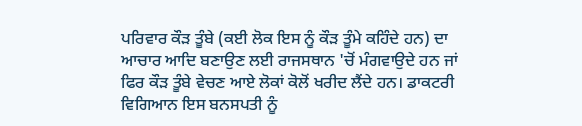ਪਰਿਵਾਰ ਕੌੜ ਤੂੰਬੇ (ਕਈ ਲੋਕ ਇਸ ਨੂੰ ਕੌੜ ਤੂੰਮੇ ਕਹਿੰਦੇ ਹਨ) ਦਾ ਆਚਾਰ ਆਦਿ ਬਣਾਉਣ ਲਈ ਰਾਜਸਥਾਨ 'ਚੋਂ ਮੰਗਵਾਉਦੇ ਹਨ ਜਾਂ ਫਿਰ ਕੌੜ ਤੂੰਬੇ ਵੇਚਣ ਆਏ ਲੋਕਾਂ ਕੋਲੋਂ ਖਰੀਦ ਲੈਂਦੇ ਹਨ। ਡਾਕਟਰੀ ਵਿਗਿਆਨ ਇਸ ਬਨਸਪਤੀ ਨੂੰ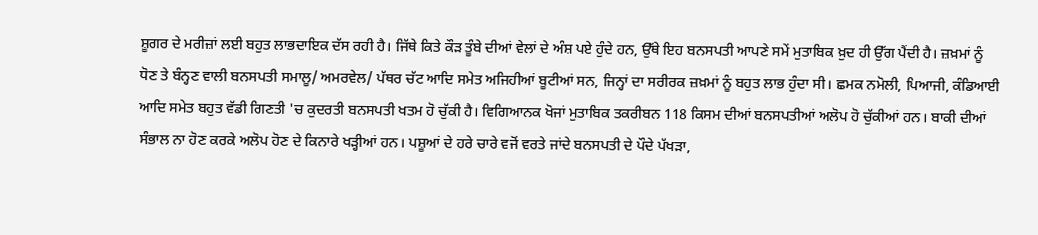ਸ਼ੂਗਰ ਦੇ ਮਰੀਜ਼ਾਂ ਲਈ ਬਹੁਤ ਲਾਭਦਾਇਕ ਦੱਸ ਰਹੀ ਹੈ। ਜਿੱਥੇ ਕਿਤੇ ਕੌੜ ਤੂੰਬੇ ਦੀਆਂ ਵੇਲਾਂ ਦੇ ਅੰਸ਼ ਪਏ ਹੁੰਦੇ ਹਨ, ਉੱਥੇ ਇਹ ਬਨਸਪਤੀ ਆਪਣੇ ਸਮੇਂ ਮੁਤਾਬਿਕ ਖ਼ੁਦ ਹੀ ਉੱਗ ਪੈਂਦੀ ਹੈ। ਜ਼ਖ਼ਮਾਂ ਨੂੰ ਧੋਣ ਤੇ ਬੰਨ੍ਹਣ ਵਾਲੀ ਬਨਸਪਤੀ ਸਮਾਲੂ/ ਅਮਰਵੇਲ/ ਪੱਥਰ ਚੱਟ ਆਦਿ ਸਮੇਤ ਅਜਿਹੀਆਂ ਬੂਟੀਆਂ ਸਨ, ਜਿਨ੍ਹਾਂ ਦਾ ਸਰੀਰਕ ਜ਼ਖ਼ਮਾਂ ਨੂੰ ਬਹੁਤ ਲਾਭ ਹੁੰਦਾ ਸੀ। ਛਮਕ ਨਮੋਲੀ, ਪਿਆਜੀ, ਕੰਡਿਆਈ ਆਦਿ ਸਮੇਤ ਬਹੁਤ ਵੱਡੀ ਗਿਣਤੀ 'ਚ ਕੁਦਰਤੀ ਬਨਸਪਤੀ ਖਤਮ ਹੋ ਚੁੱਕੀ ਹੈ। ਵਿਗਿਆਨਕ ਖੋਜਾਂ ਮੁਤਾਬਿਕ ਤਕਰੀਬਨ 118 ਕਿਸਮ ਦੀਆਂ ਬਨਸਪਤੀਆਂ ਅਲੋਪ ਹੋ ਚੁੱਕੀਆਂ ਹਨ। ਬਾਕੀ ਦੀਆਂ ਸੰਭਾਲ ਨਾ ਹੋਣ ਕਰਕੇ ਅਲੋਪ ਹੋਣ ਦੇ ਕਿਨਾਰੇ ਖੜ੍ਹੀਆਂ ਹਨ। ਪਸ਼ੂਆਂ ਦੇ ਹਰੇ ਚਾਰੇ ਵਜੋਂ ਵਰਤੇ ਜਾਂਦੇ ਬਨਸਪਤੀ ਦੇ ਪੌਦੇ ਪੱਖੜਾ,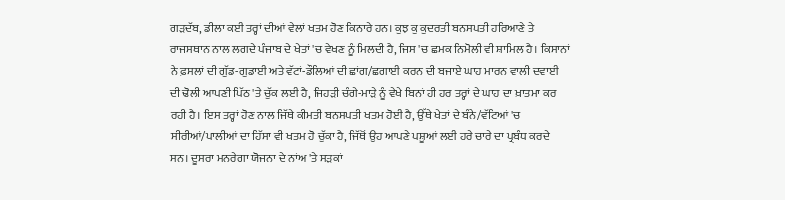ਗੜਦੱਬ, ਡੀਲਾ ਕਈ ਤਰ੍ਹਾਂ ਦੀਆਂ ਵੇਲਾਂ ਖਤਮ ਹੋਣ ਕਿਨਾਰੇ ਹਨ। ਕੁਝ ਕੁ ਕੁਦਰਤੀ ਬਨਸਪਤੀ ਹਰਿਆਣੇ ਤੇ ਰਾਜਸਥਾਨ ਨਾਲ ਲਗਦੇ ਪੰਜਾਬ ਦੇ ਖੇਤਾਂ 'ਚ ਵੇਖਣ ਨੂੰ ਮਿਲਦੀ ਹੈ, ਜਿਸ 'ਚ ਛਮਕ ਨਿਮੋਲੀ ਵੀ ਸ਼ਾਮਿਲ ਹੈ। ਕਿਸਾਨਾਂ ਨੇ ਫ਼ਸਲਾਂ ਦੀ ਗੁੱਡ-ਗੁਡਾਈ ਅਤੇ ਵੱਟਾਂ-ਡੌਲਿਆਂ ਦੀ ਛਾਂਗ/ਛਗਾਈ ਕਰਨ ਦੀ ਬਜਾਏ ਘਾਹ ਮਾਰਨ ਵਾਲੀ ਦਵਾਈ ਦੀ ਢੋਲੀ ਆਪਣੀ ਪਿੱਠ 'ਤੇ ਚੁੱਕ ਲਈ ਹੈ, ਜਿਹੜੀ ਚੰਗੇ-ਮਾੜੇ ਨੂੰ ਵੇਖੇ ਬਿਨਾਂ ਹੀ ਹਰ ਤਰ੍ਹਾਂ ਦੇ ਘਾਹ ਦਾ ਖ਼ਾਤਮਾ ਕਰ ਰਹੀ ਹੈ। ਇਸ ਤਰ੍ਹਾਂ ਹੋਣ ਨਾਲ ਜਿੱਥੇ ਕੀਮਤੀ ਬਨਸਪਤੀ ਖਤਮ ਹੋਈ ਹੈ, ਉੱਥੇ ਖੇਤਾਂ ਦੇ ਬੰਨੇ/ਵੱਟਿਆਂ 'ਚ ਸੀਰੀਆਂ/ਪਾਲੀਆਂ ਦਾ ਹਿੱਸਾ ਵੀ ਖਤਮ ਹੋ ਚੁੱਕਾ ਹੈ, ਜਿੱਥੋਂ ਉਹ ਆਪਣੇ ਪਸ਼ੂਆਂ ਲਈ ਹਰੇ ਚਾਰੇ ਦਾ ਪ੍ਰਬੰਧ ਕਰਦੇ ਸਨ। ਦੂਸਰਾ ਮਨਰੇਗਾ ਯੋਜਨਾ ਦੇ ਨਾਂਅ 'ਤੇ ਸੜਕਾਂ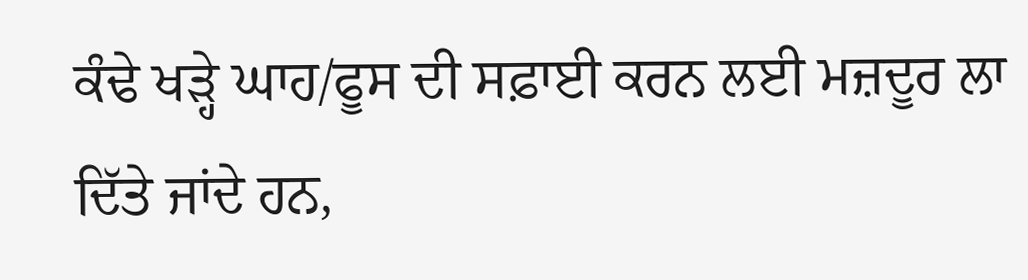ਕੰਢੇ ਖੜ੍ਹੇ ਘਾਹ/ਫੂਸ ਦੀ ਸਫ਼ਾਈ ਕਰਨ ਲਈ ਮਜ਼ਦੂਰ ਲਾ ਦਿੱਤੇ ਜਾਂਦੇ ਹਨ,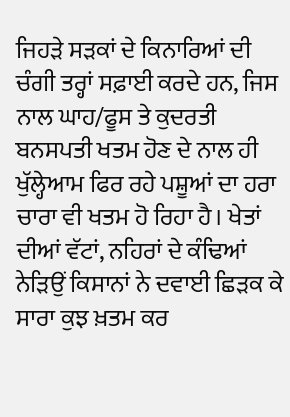ਜਿਹੜੇ ਸੜਕਾਂ ਦੇ ਕਿਨਾਰਿਆਂ ਦੀ ਚੰਗੀ ਤਰ੍ਹਾਂ ਸਫ਼ਾਈ ਕਰਦੇ ਹਨ, ਜਿਸ ਨਾਲ ਘਾਹ/ਫੂਸ ਤੇ ਕੁਦਰਤੀ ਬਨਸਪਤੀ ਖਤਮ ਹੋਣ ਦੇ ਨਾਲ ਹੀ ਖੁੱਲ੍ਹੇਆਮ ਫਿਰ ਰਹੇ ਪਸ਼ੂਆਂ ਦਾ ਹਰਾ ਚਾਰਾ ਵੀ ਖਤਮ ਹੋ ਰਿਹਾ ਹੈ। ਖੇਤਾਂ ਦੀਆਂ ਵੱਟਾਂ, ਨਹਿਰਾਂ ਦੇ ਕੰਢਿਆਂ ਨੇੜਿਉਂ ਕਿਸਾਨਾਂ ਨੇ ਦਵਾਈ ਛਿੜਕ ਕੇ ਸਾਰਾ ਕੁਝ ਖ਼ਤਮ ਕਰ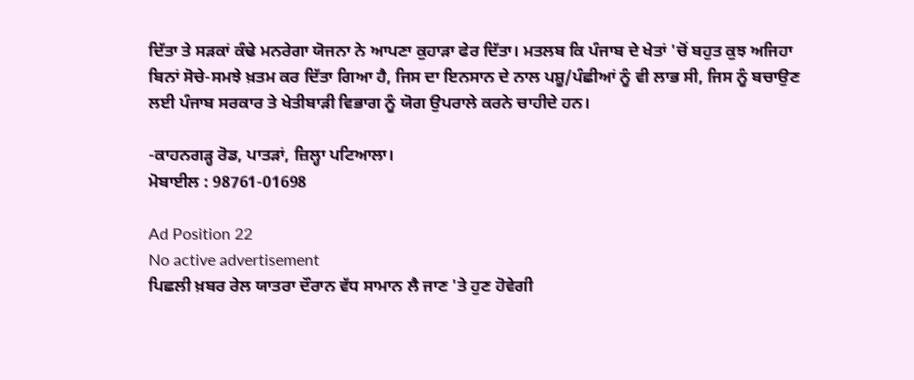ਦਿੱਤਾ ਤੇ ਸੜਕਾਂ ਕੰਢੇ ਮਨਰੇਗਾ ਯੋਜਨਾ ਨੇ ਆਪਣਾ ਕੁਹਾੜਾ ਫੇਰ ਦਿੱਤਾ। ਮਤਲਬ ਕਿ ਪੰਜਾਬ ਦੇ ਖੇਤਾਂ 'ਚੋਂ ਬਹੁਤ ਕੁਝ ਅਜਿਹਾ ਬਿਨਾਂ ਸੋਚੇ-ਸਮਝੇ ਖ਼ਤਮ ਕਰ ਦਿੱਤਾ ਗਿਆ ਹੈ, ਜਿਸ ਦਾ ਇਨਸਾਨ ਦੇ ਨਾਲ ਪਸ਼ੂ/ਪੰਛੀਆਂ ਨੂੰ ਵੀ ਲਾਭ ਸੀ, ਜਿਸ ਨੂੰ ਬਚਾਉਣ ਲਈ ਪੰਜਾਬ ਸਰਕਾਰ ਤੇ ਖੇਤੀਬਾੜੀ ਵਿਭਾਗ ਨੂੰ ਯੋਗ ਉਪਰਾਲੇ ਕਰਨੇ ਚਾਹੀਦੇ ਹਨ।

-ਕਾਹਨਗੜ੍ਹ ਰੋਡ, ਪਾਤੜਾਂ, ਜ਼ਿਲ੍ਹਾ ਪਟਿਆਲਾ।
ਮੋਬਾਈਲ : 98761-01698

Ad Position 22
No active advertisement
ਪਿਛਲੀ ਖ਼ਬਰ ਰੇਲ ਯਾਤਰਾ ਦੌਰਾਨ ਵੱਧ ਸਾਮਾਨ ਲੈ ਜਾਣ 'ਤੇ ਹੁਣ ਹੋਵੇਗੀ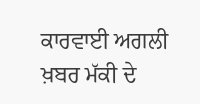ਕਾਰਵਾਈ ਅਗਲੀ ਖ਼ਬਰ ਮੱਕੀ ਦੇ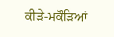ਕੀੜੇ-ਮਕੌੜਿਆਂ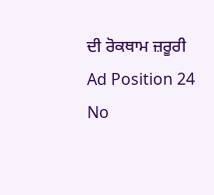ਦੀ ਰੋਕਥਾਮ ਜ਼ਰੂਰੀ
Ad Position 24
No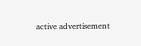active advertisement